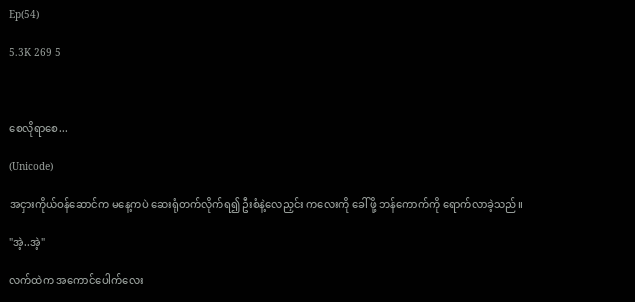Ep(54)

5.3K 269 5



စေလိုရာစေ...

(Unicode)

အငှားကိုယ်ဝန်ဆောင်က မနေ့ကပဲ ဆေးရုံတက်လိုက်ရ၍ ဦးစံနဲ့လေညှင်း ကလေးကို ခေါ်ဖို့ ဘန်ကောက်ကို ရောက်လာခဲ့သည်။

"အဲ့..အဲ့"

လက်ထဲက အကောင်ပေါက်လေး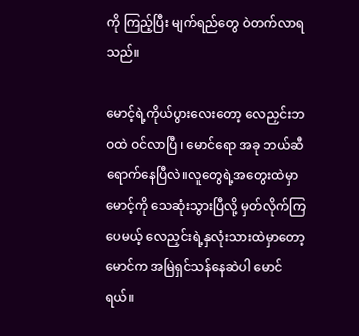ကို ကြည့်ပြီး မျက်ရည်တွေ ဝဲတက်လာရသည်။

မောင့်ရဲ့ကိုယ်ပွားလေးတော့ လေညှင်းဘဝထဲ ဝင်လာပြီ ၊ မောင်ရော အခု ဘယ်ဆီရောက်နေပြီလဲ။လူတွေရဲ့အတွေးထဲမှာ မောင့်ကို သေဆုံးသွားပြီလို့ မှတ်လိုက်ကြပေမယ့် လေညှင်းရဲ့နှလုံးသားထဲမှာတော့ မောင်က အမြဲရှင်သန်နေဆဲပါ မောင်ရယ်။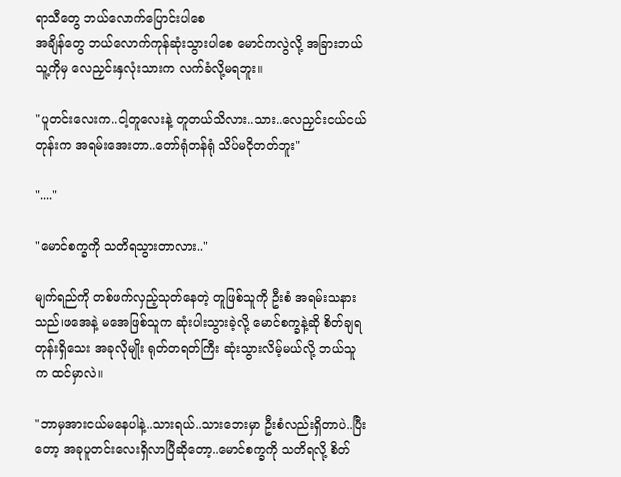ရာသီတွေ ဘယ်လောက်ပြောင်းပါစေ
အချိန်တွေ ဘယ်လောက်ကုန်ဆုံးသွားပါစေ မောင်ကလွဲလို့ အခြားဘယ်သူ့ကိုမှ လေညှင်းနှလုံးသားက လက်ခံလို့မရဘူး။

"ပူတင်းလေးက..ငါ့တူလေးနဲ့ တူတယ်သိလား..သား..လေညှင်းငယ်ငယ်တုန်းက အရမ်းအေးတာ..တော်ရုံတန်ရုံ သိပ်မငိုတတ်ဘူး"

"...."

"မောင်စက္ခကို သတိရသွားတာလား.."

မျက်ရည်ကို တစ်ဖက်လှည့်သုတ်နေတဲ့ တူဖြစ်သူကို ဦးစံ အရမ်းသနားသည်၊ဖအေနဲ့ မအေဖြစ်သူက ဆုံးပါးသွားခဲ့လို့ မောင်စက္ခနဲ့ဆို စိတ်ချရတုန်းရှိသေး အခုလိုမျိုး ရုတ်တရတ်ကြီး ဆုံးသွားလိမ့်မယ်လို့ ဘယ်သူက ထင်မှာလဲ။

"ဘာမှအားငယ်မနေပါနဲ့..သားရယ်..သားဘေးမှာ ဦးစံလည်းရှိတာပဲ..ပြီးတော့ အခုပူတင်းလေးရှိလာပြီဆိုတော့..မောင်စက္ခကို သတိရလို့ စိတ်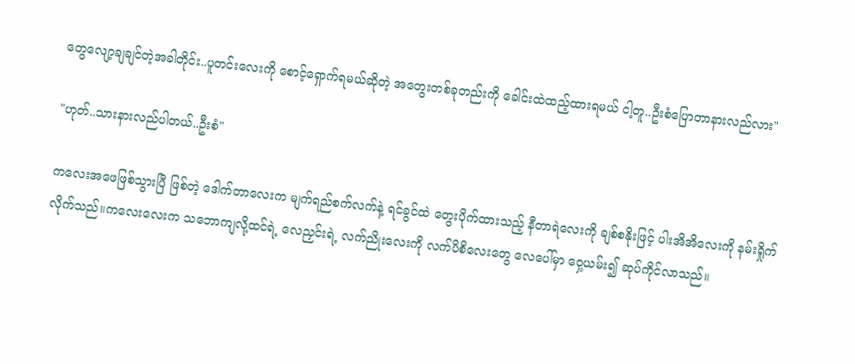တွေလျော့ချချင်တဲ့အခါတိုင်း..ပူတင်းလေးကို စောင့်ရှောက်ရမယ်ဆိုတဲ့ အတွေးတစ်ခုတည်းကို ခေါင်းထဲထည့်ထားရမယ် ငါ့တူ..ဦးစံပြောတာနားလည်လား"

"ဟုတ်..သားနားလည်ပါတယ်..ဦးစံ"

ကလေးအဖေဖြစ်သွားပြီ ဖြစ်တဲ့ ဒေါက်တာလေးက မျက်ရည်စက်လက်နဲ့ ရင်ခွင်ထဲ တွေးပိုက်ထားသည့် နီတာရဲလေးကို ချစ်စနိုးဖြင့် ပါးအိအိလေးကို နမ်းရှိုက်လိုက်သည်။ကလေးလေးက သဘောကျလို့ထင်ရဲ့ လေညှင်းရဲ့ လက်ညိုးလေးကို လက်ပိစိလေးတွေ လေပေါ်မှာ ဝှေ့ယမ်း၍ ဆုပ်ကိုင်လာသည်။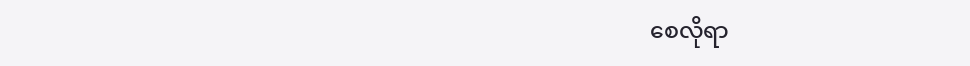စေလိုရာ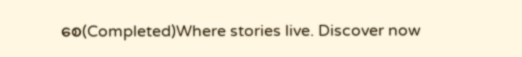စေ(Completed)Where stories live. Discover now